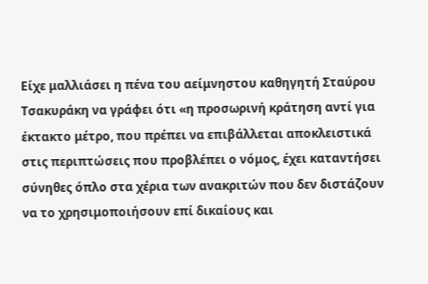Είχε μαλλιάσει η πένα του αείμνηστου καθηγητή Σταύρου Τσακυράκη να γράφει ότι «η προσωρινή κράτηση αντί για έκτακτο μέτρο, που πρέπει να επιβάλλεται αποκλειστικά στις περιπτώσεις που προβλέπει ο νόμος, έχει καταντήσει σύνηθες όπλο στα χέρια των ανακριτών που δεν διστάζουν να το χρησιμοποιήσουν επί δικαίους και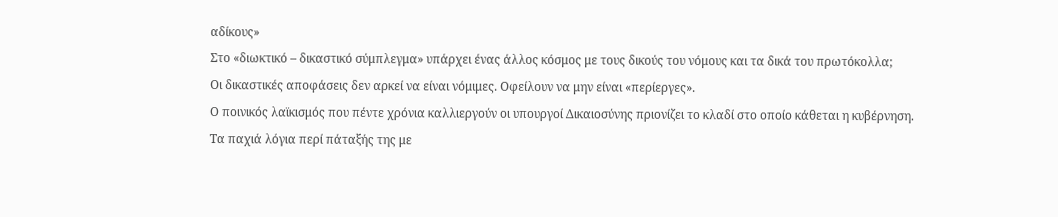αδίκους»
Στο «διωκτικό – δικαστικό σύμπλεγμα» υπάρχει ένας άλλος κόσμος με τους δικούς του νόμους και τα δικά του πρωτόκολλα;
Οι δικαστικές αποφάσεις δεν αρκεί να είναι νόμιμες. Οφείλουν να μην είναι «περίεργες».
Ο ποινικός λαϊκισμός που πέντε χρόνια καλλιεργούν οι υπουργοί Δικαιοσύνης πριονίζει το κλαδί στο οποίο κάθεται η κυβέρνηση.
Τα παχιά λόγια περί πάταξής της με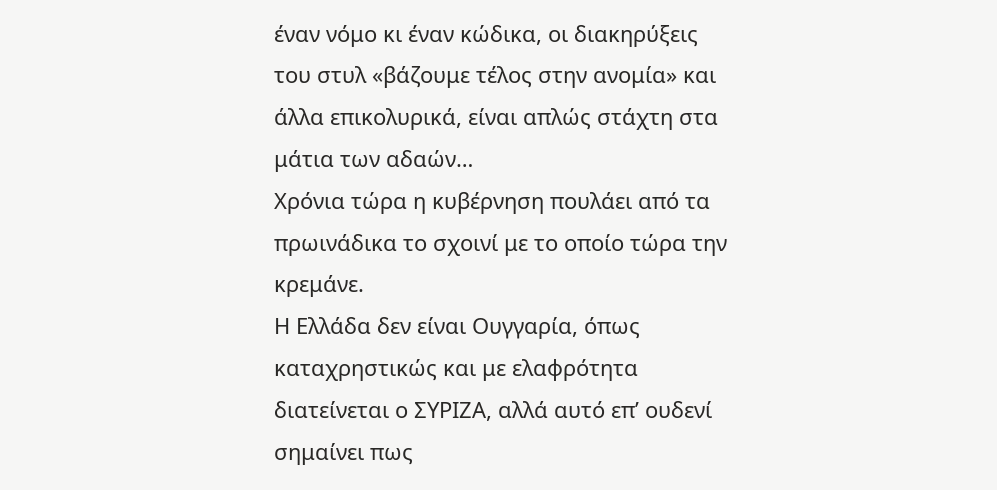έναν νόμο κι έναν κώδικα, οι διακηρύξεις του στυλ «βάζουμε τέλος στην ανομία» και άλλα επικολυρικά, είναι απλώς στάχτη στα μάτια των αδαών…
Χρόνια τώρα η κυβέρνηση πουλάει από τα πρωινάδικα το σχοινί με το οποίο τώρα την κρεμάνε.
Η Ελλάδα δεν είναι Ουγγαρία, όπως καταχρηστικώς και με ελαφρότητα διατείνεται ο ΣΥΡΙΖΑ, αλλά αυτό επ’ ουδενί σημαίνει πως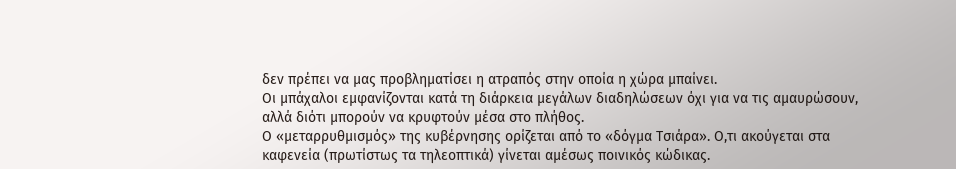δεν πρέπει να μας προβληματίσει η ατραπός στην οποία η χώρα μπαίνει.
Οι μπάχαλοι εμφανίζονται κατά τη διάρκεια μεγάλων διαδηλώσεων όχι για να τις αμαυρώσουν, αλλά διότι μπορούν να κρυφτούν μέσα στο πλήθος.
Ο «μεταρρυθμισμός» της κυβέρνησης ορίζεται από το «δόγμα Τσιάρα». Ο,τι ακούγεται στα καφενεία (πρωτίστως τα τηλεοπτικά) γίνεται αμέσως ποινικός κώδικας.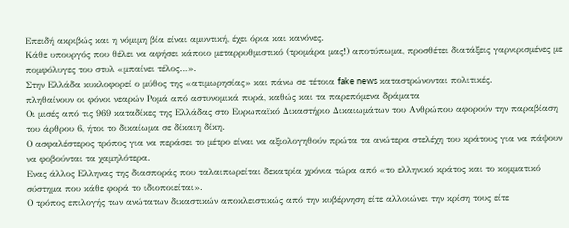Επειδή ακριβώς και η νόμιμη βία είναι αμυντική, έχει όρια και κανόνες.
Κάθε υπουργός που θέλει να αφήσει κάποιο μεταρρυθμιστικό (τρομάρα μας!) αποτύπωμα, προσθέτει διατάξεις γαρνιρισμένες με πομφόλυγες του στυλ «μπαίνει τέλος…».
Στην Ελλάδα κυκλοφορεί ο μύθος της «ατιμωρησίας» και πάνω σε τέτοια fake news καταστρώνονται πολιτικές.
πληθαίνουν οι φόνοι νεαρών Ρομά από αστυνομικά πυρά, καθώς και τα παρεπόμενα δράματα
Οι μισές από τις 969 καταδίκες της Ελλάδας στο Ευρωπαϊκό Δικαστήριο Δικαιωμάτων του Ανθρώπου αφορούν την παραβίαση του άρθρου 6, ήτοι το δικαίωμα σε δίκαιη δίκη.
Ο ασφαλέστερος τρόπος για να περάσει το μέτρο είναι να αξιολογηθούν πρώτα τα ανώτερα στελέχη του κράτους για να πάψουν να φοβούνται τα χαμηλότερα.
Ενας άλλος Ελληνας της διασποράς που ταλαιπωρείται δεκατρία χρόνια τώρα από «το ελληνικό κράτος και το κομματικό σύστημα που κάθε φορά το ιδιοποιείται».
Ο τρόπος επιλογής των ανώτατων δικαστικών αποκλειστικώς από την κυβέρνηση είτε αλλοιώνει την κρίση τους είτε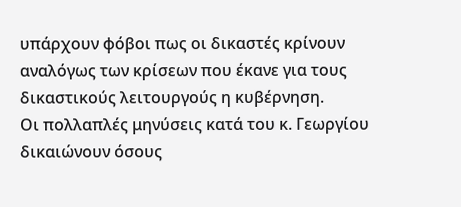υπάρχουν φόβοι πως οι δικαστές κρίνουν αναλόγως των κρίσεων που έκανε για τους δικαστικούς λειτουργούς η κυβέρνηση.
Οι πολλαπλές μηνύσεις κατά του κ. Γεωργίου δικαιώνουν όσους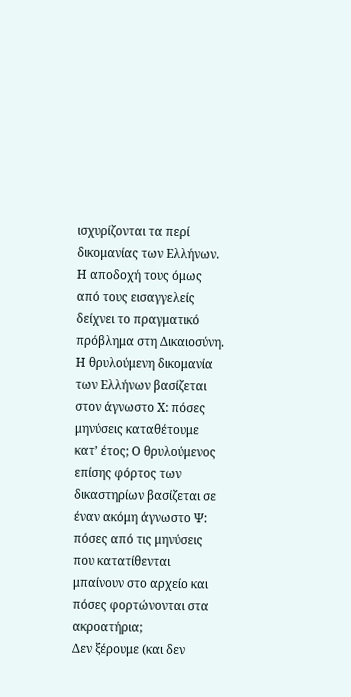ισχυρίζονται τα περί δικομανίας των Ελλήνων. Η αποδοχή τους όμως από τους εισαγγελείς δείχνει το πραγματικό πρόβλημα στη Δικαιοσύνη.
Η θρυλούμενη δικομανία των Ελλήνων βασίζεται στον άγνωστο Χ: πόσες μηνύσεις καταθέτουμε κατ’ έτος; Ο θρυλούμενος επίσης φόρτος των δικαστηρίων βασίζεται σε έναν ακόμη άγνωστο Ψ: πόσες από τις μηνύσεις που κατατίθενται μπαίνουν στο αρχείο και πόσες φορτώνονται στα ακροατήρια;
Δεν ξέρουμε (και δεν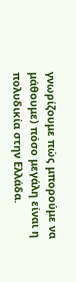γνωρίζουμε πώς μπορούμε να μάθουμε) πόσο μεγάλη είναι η πολυδικία στην Ελλάδα.